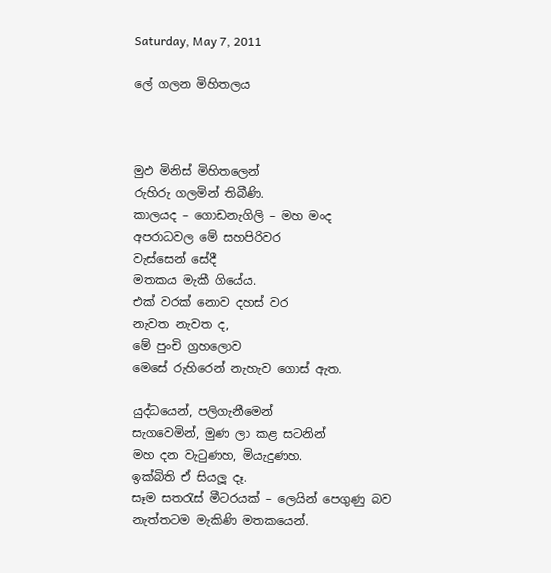Saturday, May 7, 2011

ලේ ගලන මිහිතලය



මුඵ මිනිස් මිහිතලෙන්
රුහිරු ගලමින් තිබීණි.
කාලයද – ගොඩනැගිලි – මහ මංද
අපරාධවල මේ සහපිරිවර
වැස්සෙන් සේදී
මතකය මැකී ගියේය.
එක් වරක් නොව දහස් වර
නැවත නැවත ද,
මේ පුංචි ග්‍රහලොව
මෙසේ රුහිරෙන් නැහැව ගොස් ඇත.

යුද්ධයෙන්, පලිගැනීමෙන්
සැගවෙමින්, මුණ ලා කළ සටනින්
මහ දන වැටුණහ, මියැදුණහ.
ඉක්බිති ඒ සියලූ දෑ.
සෑම සතරැස් මීටරයක් – ලෙයින් පෙගුණු බව
නැත්තටම මැකිණි මතකයෙන්.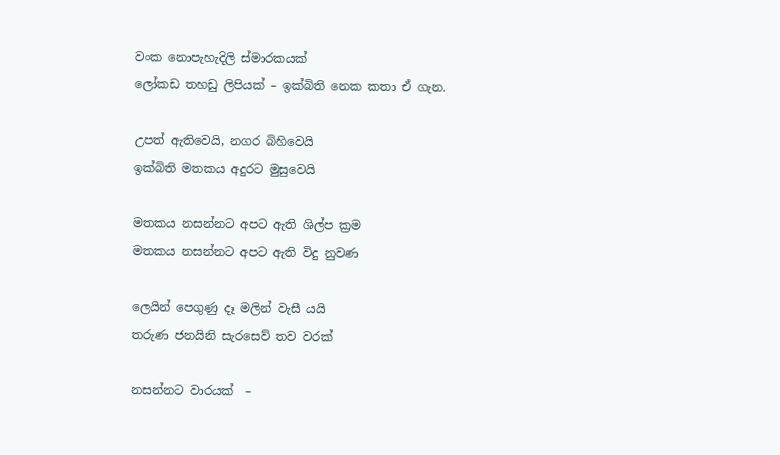වංක නොපැහැදිලි ස්මාරකයක්
ලෝකඩ තහඩු ලිපියක් – ඉක්බිති නෙක කතා ඒ ගැන.

උපත් ඇතිවෙයි, නගර බිහිවෙයි
ඉක්බිති මතකය අදුරට මුසුවෙයි

මතකය නසන්නට අපට ඇති ශිල්ප ක්‍රම
මතකය නසන්නට අපට ඇති විදු නුවණ

ලෙයින් පෙගුණු දෑ මලින් වැසී යයි
තරුණ ජනයිනි සැරසෙව් තව වරක්

නසන්නට වාරයක්  –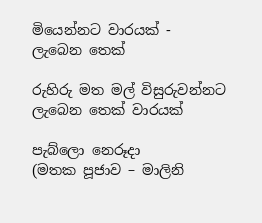මියෙන්නට වාරයක් -
ලැබෙන තෙක්

රුහිරු මත මල් විසුරුවන්නට
ලැබෙන තෙක් වාරයක්

පැබ්ලො නෙරූදා
(මතක පූජාව – මාලිනි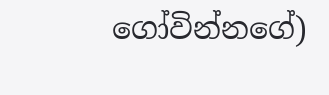ගෝවින්නගේ)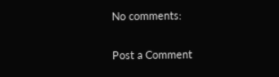No comments:

Post a Comment